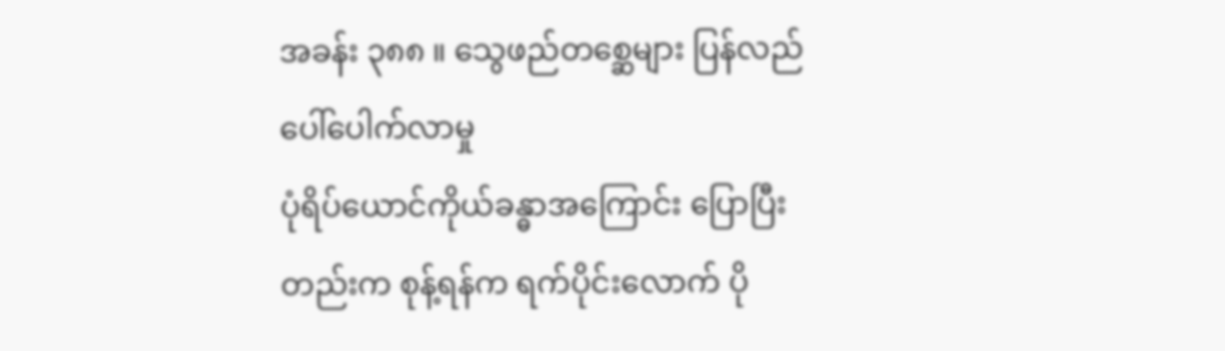အခန်း ၃၈၈ ။ သွေဖည်တစ္ဆေများ ပြန်လည်ပေါ်ပေါက်လာမှု
ပုံရိပ်ယောင်ကိုယ်ခန္ဓာအကြောင်း ပြောပြီးတည်းက စုန့်ရန်က ရက်ပိုင်းလောက် ပို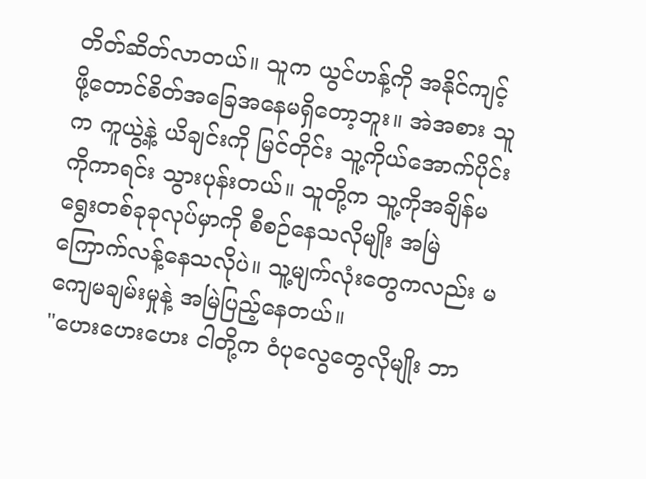တိတ်ဆိတ်လာတယ်။ သူက ယွင်ဟန့်ကို အနိုင်ကျင့်ဖို့တောင်စိတ်အခြေအနေမရှိတော့ဘူး။ အဲအစား သူက ကူယွဲ့နဲ့ ယိချင်းကို မြင်တိုင်း သူ့ကိုယ်အောက်ပိုင်းကိုကာရင်း သွားပုန်းတယ်။ သူတို့က သူ့ကိုအချိန်မရွေးတစ်ခုခုလုပ်မှာကို စီစဉ်နေသလိုမျိုး အမြဲကြောက်လန့်နေသလိုပဲ။ သူ့မျက်လုံးတွေကလည်း မကျေမချမ်းမှုနဲ့ အမြဲပြည့်နေတယ်။
"ဟေးဟေးဟေး ငါတို့က ဝံပုလွေတွေလိုမျိုး ဘာ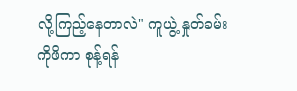လို့ကြည့်နေတာလဲ" ကူယွဲ့ နှုတ်ခမ်းကိုဖိကာ စုန့်ရန်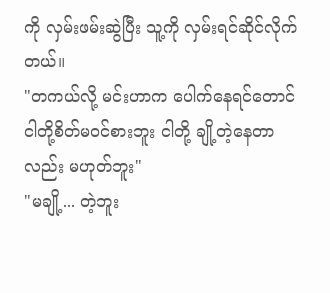ကို လှမ်းဖမ်းဆွဲပြီး သူ့ကို လှမ်းရင်ဆိုင်လိုက်တယ်။
"တကယ်လို့ မင်းဟာက ပေါက်နေရင်တောင် ငါတို့စိတ်မဝင်စားဘူး ငါတို့ ချို့တဲ့နေတာလည်း မဟုတ်ဘူး"
"မချို့... တဲ့ဘူး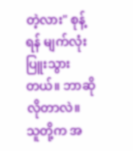တဲ့လား" စုန့်ရန် မျက်လုံးပြူးသွားတယ်။ ဘာဆိုလိုတာလဲ။ သူတို့က အ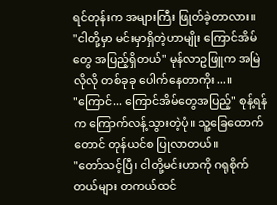ရင်တုန်းက အများကြီး ဖြုတ်ခဲ့တာလား။
"ငါတို့မှာ မင်းမှာရှိတဲ့ဟာမျိုး ကြောင်အိမ်တွေ အပြည့်ရှိတယ်" မုန်လာဥဖြူက အမြဲလိုလို တစ်ခုခု ပေါက်နေတာကိုး...။
"ကြောင်... ကြောင်အိမ်တွေအပြည့်" စုန့်ရန်က ကြောက်လန့်သွားတဲ့ပုံ။ သူ့ခြေထောက်တောင် တုန်ယင်စ ပြုလာတယ်။
"တော်သင့်ပြီ၊ ငါတို့မင်းဟာကို ဂရုစိုက်တယ်များ တကယ်ထင်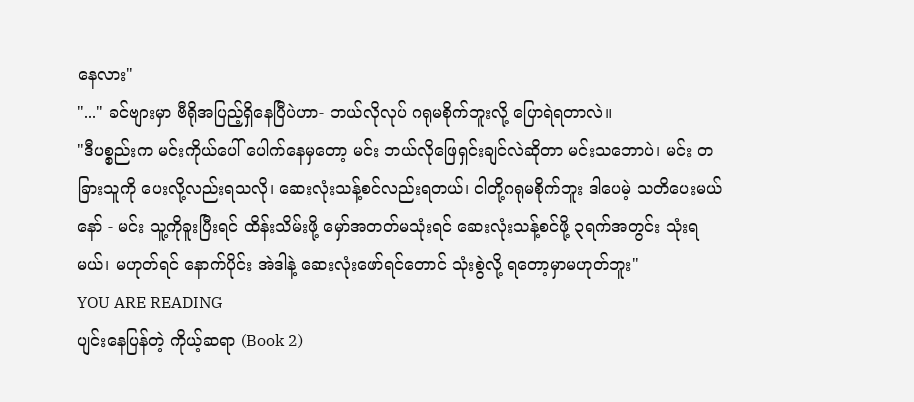နေလား"
"..." ခင်ဗျားမှာ ဗီရိုအပြည့်ရှိနေပြီပဲဟာ- ဘယ်လိုလုပ် ဂရုမစိုက်ဘူးလို့ ပြောရဲရတာလဲ။
"ဒီပစ္စည်းက မင်းကိုယ်ပေါ် ပေါက်နေမှတော့ မင်း ဘယ်လိုဖြေရှင်းချင်လဲဆိုတာ မင်းသဘောပဲ၊ မင်း တခြားသူကို ပေးလို့လည်းရသလို၊ ဆေးလုံးသန့်စင်လည်းရတယ်၊ ငါတို့ဂရုမစိုက်ဘူး ဒါပေမဲ့ သတိပေးမယ်နော် - မင်း သူ့ကိုခူးပြီးရင် ထိန်းသိမ်းဖို့ မှော်အတတ်မသုံးရင် ဆေးလုံးသန့်စင်ဖို့ ၃ရက်အတွင်း သုံးရမယ်၊ မဟုတ်ရင် နောက်ပိုင်း အဲဒါနဲ့ ဆေးလုံးဖော်ရင်တောင် သုံးစွဲလို့ ရတော့မှာမဟုတ်ဘူး"
YOU ARE READING
ပျင်းနေပြန်တဲ့ ကိုယ့်ဆရာ (Book 2)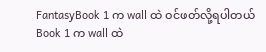FantasyBook 1 က wall ထဲ ဝင်ဖတ်လို့ရပါတယ် Book 1 က wall ထဲ